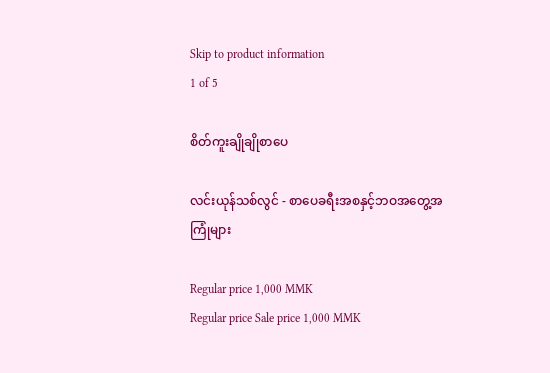Skip to product information
1 of 5

စိတ်ကူးချိုချိုစာပေ

လင်းယုန်သစ်လွင် - စာပေခရီးအစနှင့်ဘဝအတွေ့အကြုံများ

Regular price 1,000 MMK
Regular price Sale price 1,000 MMK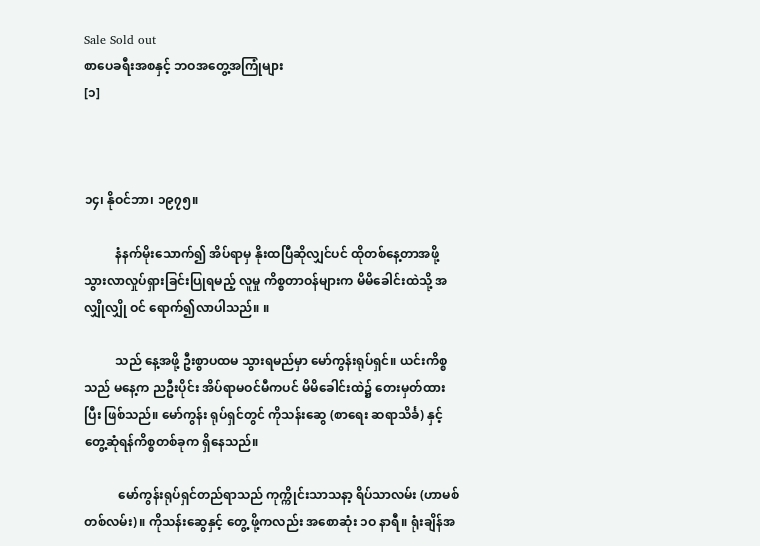Sale Sold out
စာပေခရီးအစနှင့် ဘဝအတွေ့အကြုံများ
[၁]



၁၄၊ နိုဝင်ဘာ၊ ၁၉၇၅။

          နံနက်မိုးသောက်၍ အိပ်ရာမှ နိုးထပြီဆိုလျှင်ပင် ထိုတစ်နေ့တာအဖို့ သွားလာလှုပ်ရှားခြင်းပြုရမည့် လူမှု ကိစ္စတာဝန်များက မိမိခေါင်းထဲသို့ အလျှိုလျှို ဝင် ရောက်၍လာပါသည်။ ။

          သည် နေ့အဖို့ ဦးစွာပထမ သွားရမည်မှာ မော်ကွန်းရုပ်ရှင်။ ယင်းကိစ္စသည် မနေ့က ညဦးပိုင်း အိပ်ရာမဝင်မီကပင် မိမိခေါင်းထဲ၌ တေးမှတ်ထားပြီး ဖြစ်သည်။ မော်ကွန်း ရုပ်ရှင်တွင် ကိုသန်းဆွေ (စာရေး ဆရာသိင်္ခ) နှင့်တွေ့ဆုံရန်ကိစ္စတစ်ခုက ရှိနေသည်။

           မော်ကွန်းရုပ်ရှင်တည်ရာသည် ကုက္ကိုင်းသာသနာ့ ရိပ်သာလမ်း (ဟာမစ်တစ်လမ်း)။ ကိုသန်းဆွေနှင့် တွေ့ ဖို့ကလည်း အစောဆုံး ၁ဝ နာရီ။ ရုံးချိန်အ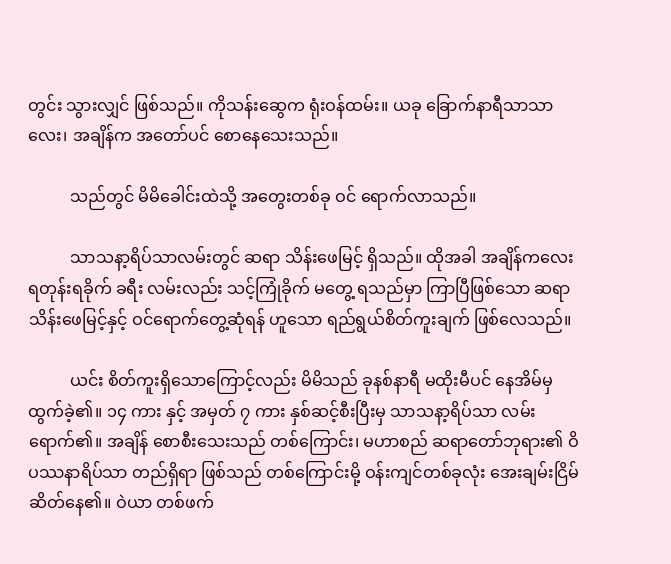တွင်း သွားလျှင် ဖြစ်သည်။ ကိုသန်းဆွေက ရုံးဝန်ထမ်း။ ယခု ခြောက်နာရီသာသာလေး၊ အချိန်က အတော်ပင် စောနေသေးသည်။

          သည်တွင် မိမိခေါင်းထဲသို့ အတွေးတစ်ခု ဝင် ရောက်လာသည်။

          သာသနာ့ရိပ်သာလမ်းတွင် ဆရာ သိန်းဖေမြင့် ရှိသည်။ ထိုအခါ အချိန်ကလေး ရတုန်းရခိုက် ခရီး လမ်းလည်း သင့်ကြုံခိုက် မတွေ့ ရသည်မှာ ကြာပြီဖြစ်သော ဆရာသိန်းဖေမြင့်နှင့် ဝင်ရောက်တွေ့ဆုံရန် ဟူသော ရည်ရွယ်စိတ်ကူးချက် ဖြစ်လေသည်။

          ယင်း စိတ်ကူးရှိသောကြောင့်လည်း မိမိသည် ခုနစ်နာရီ မထိုးမီပင် နေအိမ်မှထွက်ခဲ့၏။ ၁၄ ကား နှင့် အမှတ် ၇ ကား နှစ်ဆင့်စီးပြီးမှ သာသနာ့ရိပ်သာ လမ်း ရောက်၏။ အချိန် စောစီးသေးသည် တစ်ကြောင်း၊ မဟာစည် ဆရာတော်ဘုရား၏ ဝိပဿနာရိပ်သာ တည်ရှိရာ ဖြစ်သည် တစ်ကြောင်းမို့ ဝန်းကျင်တစ်ခုလုံး အေးချမ်းငြိမ်ဆိတ်နေ၏။ ဝဲယာ တစ်ဖက်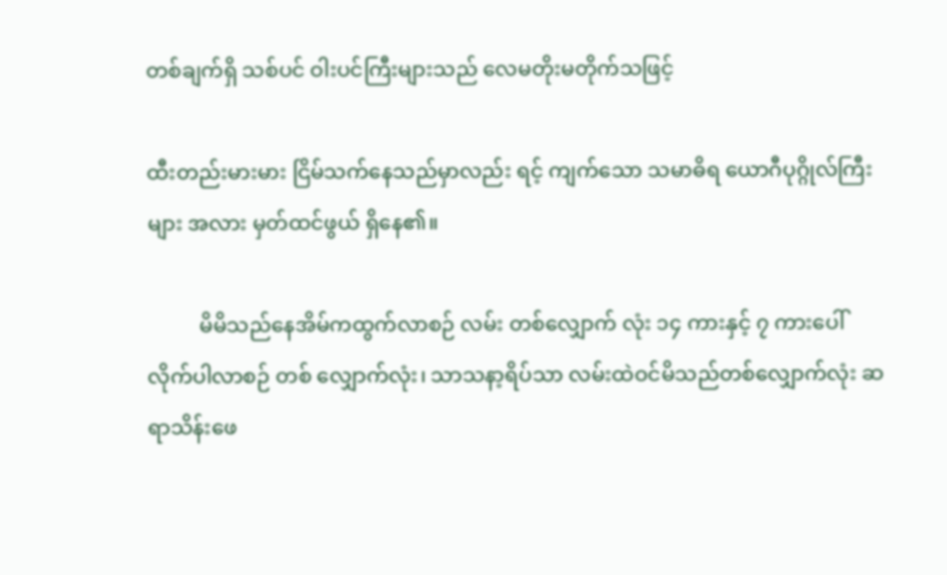တစ်ချက်ရှိ သစ်ပင် ဝါးပင်ကြီးများသည် လေမတိုးမတိုက်သဖြင့်

ထီးတည်းမားမား ငြိမ်သက်နေသည်မှာလည်း ရင့် ကျက်သော သမာဓိရ ယောဂီပုဂ္ဂိုလ်ကြီးများ အလား မှတ်ထင်ဖွယ် ရှိနေ၏။

          မိမိသည်နေအိမ်ကထွက်လာစဉ် လမ်း တစ်လျှောက် လုံး ၁၄ ကားနှင့် ၇ ကားပေါ် လိုက်ပါလာစဉ် တစ် လျှောက်လုံး၊ သာသနာ့ရိပ်သာ လမ်းထဲဝင်မိသည်တစ်လျှောက်လုံး ဆရာသိန်းဖေ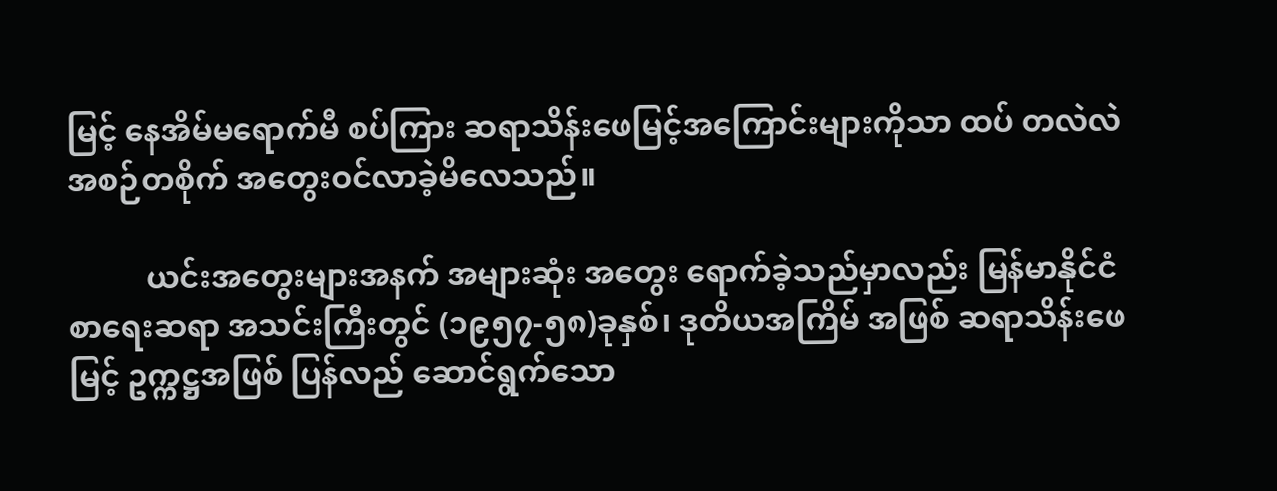မြင့် နေအိမ်မရောက်မီ စပ်ကြား ဆရာသိန်းဖေမြင့်အကြောင်းများကိုသာ ထပ် တလဲလဲ အစဉ်တစိုက် အတွေးဝင်လာခဲ့မိလေသည်။

          ယင်းအတွေးများအနက် အများဆုံး အတွေး ရောက်ခဲ့သည်မှာလည်း မြန်မာနိုင်ငံ စာရေးဆရာ အသင်းကြီးတွင် (၁၉၅၇-၅၈)ခုနှစ်၊ ဒုတိယအကြိမ် အဖြစ် ဆရာသိန်းဖေမြင့် ဥက္ကဋ္ဌအဖြစ် ပြန်လည် ဆောင်ရွက်သော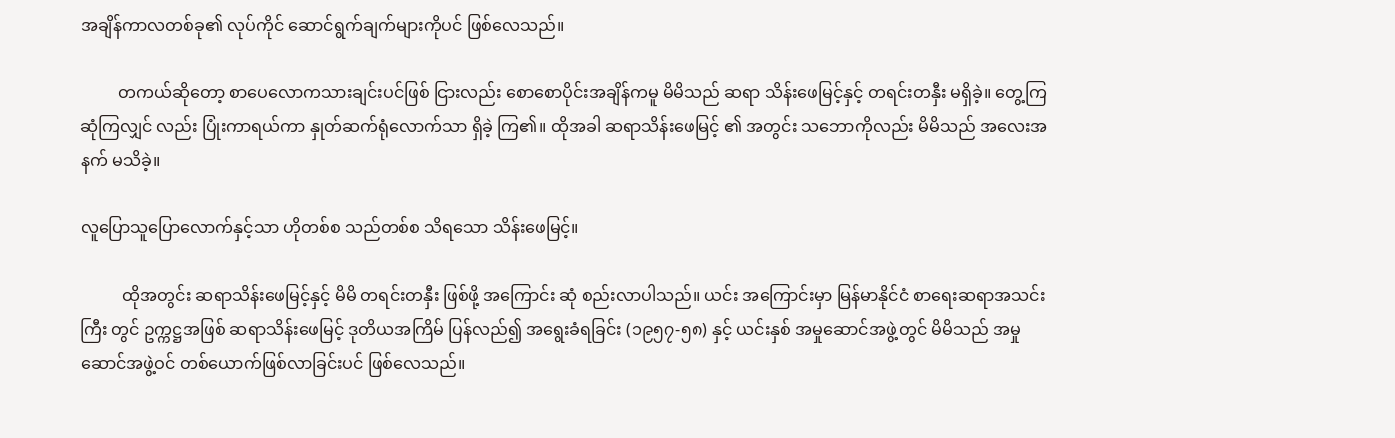အချိန်ကာလတစ်ခု၏ လုပ်ကိုင် ဆောင်ရွက်ချက်များကိုပင် ဖြစ်လေသည်။

         တကယ်ဆိုတော့ စာပေလောကသားချင်းပင်ဖြစ် ငြားလည်း စောစောပိုင်းအချိန်ကမူ မိမိသည် ဆရာ သိန်းဖေမြင့်နှင့် တရင်းတနှီး မရှိခဲ့။ တွေ့ကြဆုံကြလျှင် လည်း ပြုံးကာရယ်ကာ နှုတ်ဆက်ရုံလောက်သာ ရှိခဲ့ ကြ၏။ ထိုအခါ ဆရာသိန်းဖေမြင့် ၏ အတွင်း သဘောကိုလည်း မိမိသည် အလေးအနက် မသိခဲ့။

လူပြောသူပြောလောက်နှင့်သာ ဟိုတစ်စ သည်တစ်စ သိရသော သိန်းဖေမြင့်။

          ထိုအတွင်း ဆရာသိန်းဖေမြင့်နှင့် မိမိ တရင်းတနှီး ဖြစ်ဖို့ အကြောင်း ဆုံ စည်းလာပါသည်။ ယင်း အကြောင်းမှာ မြန်မာနိုင်ငံ စာရေးဆရာအသင်းကြီး တွင် ဥက္ကဋ္ဌအဖြစ် ဆရာသိန်းဖေမြင့် ဒုတိယအကြိမ် ပြန်လည်၍ အရွေးခံရခြင်း (၁၉၅၇-၅၈) နှင့် ယင်းနှစ် အမှုဆောင်အဖွဲ့တွင် မိမိသည် အမှုဆောင်အဖွဲ့ဝင် တစ်ယောက်ဖြစ်လာခြင်းပင် ဖြစ်လေသည်။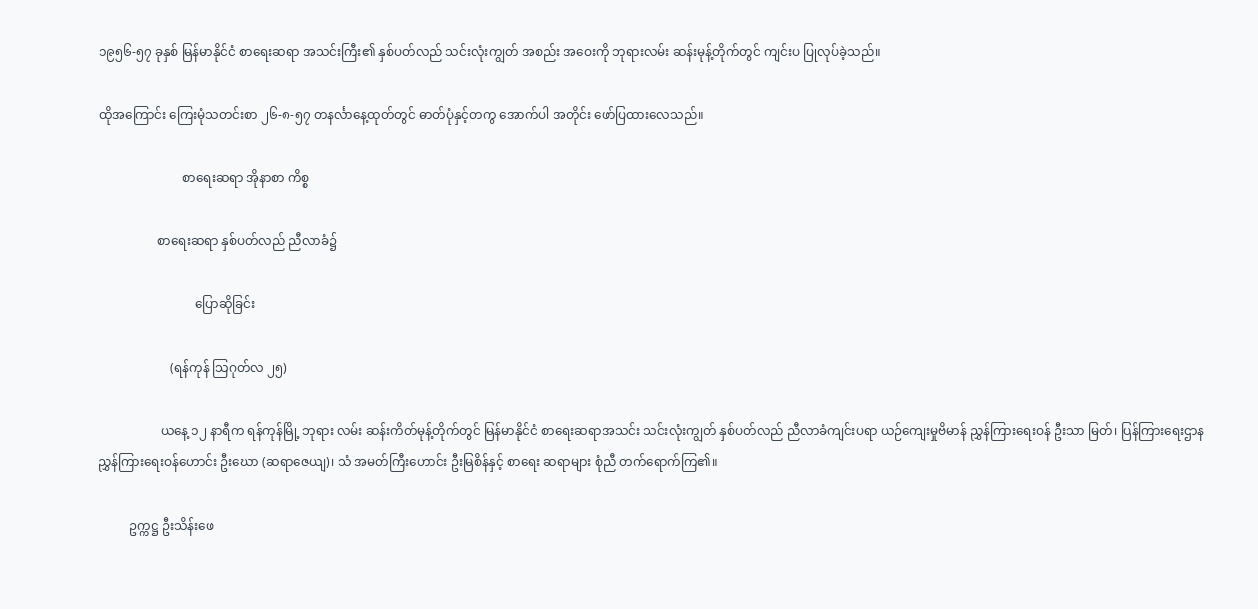၁၉၅၆-၅၇ ခုနှစ် မြန်မာနိုင်ငံ စာရေးဆရာ အသင်းကြီး၏ နှစ်ပတ်လည် သင်းလုံးကျွတ် အစည်း အဝေးကို ဘုရားလမ်း ဆန်းမုန့်တိုက်တွင် ကျင်းပ ပြုလုပ်ခဲ့သည်။

ထိုအကြောင်း ကြေးမုံသတင်းစာ ၂၆-၈-၅၇ တနင်္လာနေ့ထုတ်တွင် ဓာတ်ပုံနှင့်တကွ အောက်ပါ အတိုင်း ဖော်ပြထားလေသည်။

                           စာရေးဆရာ အိုနာစာ ကိစ္စ

                   စာရေးဆရာ နှစ်ပတ်လည် ညီလာခံ၌

                               ပြောဆိုခြင်း

                       (ရန်ကုန် သြဂုတ်လ ၂၅)

                    ယနေ့ ၁၂ နာရီက ရန်ကုန်မြို့ ဘုရား လမ်း ဆန်းကိတ်မုန့်တိုက်တွင် မြန်မာနိုင်ငံ စာရေးဆရာအသင်း သင်းလုံးကျွတ် နှစ်ပတ်လည် ညီလာခံကျင်းပရာ ယဉ်ကျေးမှုဗိမာန် ညွှန်ကြားရေးဝန် ဦးသာ မြတ်၊ ပြန်ကြားရေးဌာန ညွှန်ကြားရေးဝန်ဟောင်း ဦးဃော (ဆရာဇေယျ)၊ သံ အမတ်ကြီးဟောင်း ဦးမြစိန်နှင့် စာရေး ဆရာများ စုံညီ တက်ရောက်ကြ၏။

          ဥက္ကဋ္ဌ ဦးသိန်းဖေ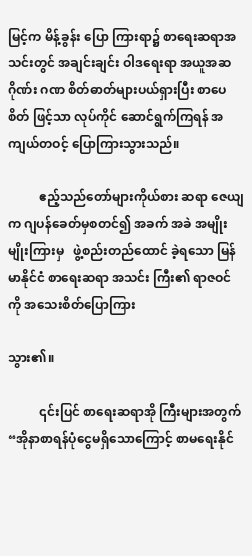မြင့်က မိန့်ခွန်း ပြော ကြားရာ၌ စာရေးဆရာအသင်းတွင် အချင်းချင်း ဝါဒရေးရာ အယူအဆ ဂိုဏ်း ဂဏ စိတ်ဓာတ်များပယ်ရှားပြီး စာပေစိတ် ဖြင့်သာ လုပ်ကိုင် ဆောင်ရွက်ကြရန် အကျယ်တဝင့် ပြောကြားသွားသည်။

          ဧည့်သည်တော်များကိုယ်စား ဆရာ ဇေယျက ဂျပန်ခေတ်မှစတင်၍ အခက် အခဲ အမျိုးမျိုးကြားမှ   ဖွဲ့စည်းတည်ထောင် ခဲ့ရသော မြန်မာနိုင်ငံ စာရေးဆရာ အသင်း ကြီး၏ ရာဇဝင်ကို အသေးစိတ်ပြောကြား

သွား၏။

          ၎င်းပြင် စာရေးဆရာအို ကြီးများအတွက် “အိုနာစာရန်ပုံငွေမရှိသောကြောင့် စာမရေးနိုင်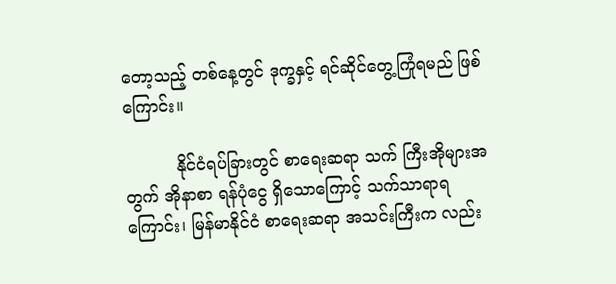တော့သည့် တစ်နေ့တွင် ဒုက္ခနှင့် ရင်ဆိုင်တွေ့ကြုံရမည် ဖြစ်ကြောင်း။

          နိုင်ငံရပ်ခြားတွင် စာရေးဆရာ သက် ကြီးအိုများအတွက် အိုနာစာ ရန်ပုံငွေ ရှိသောကြောင့် သက်သာရာရကြောင်း၊ မြန်မာနိုင်ငံ စာရေးဆရာ အသင်းကြီးက လည်း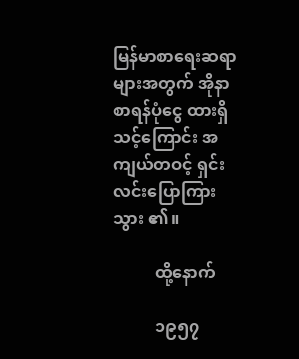မြန်မာစာရေးဆရာများအတွက် အိုနာစာရန်ပုံငွေ ထားရှိသင့်ကြောင်း အကျယ်တဝင့် ရှင်းလင်းပြောကြားသွား ၏။

          ထို့နောက်

          ၁၉၅၇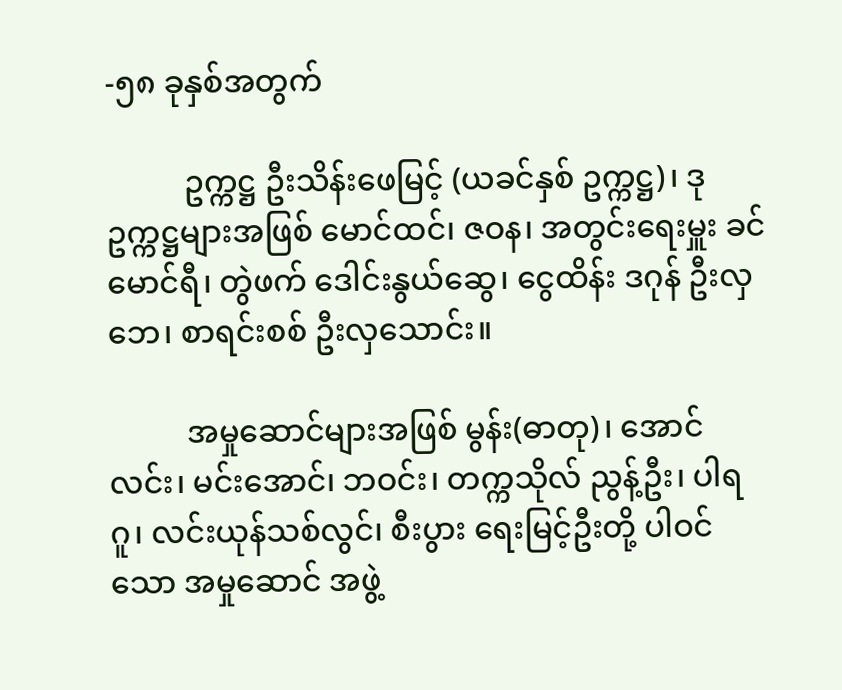-၅၈ ခုနှစ်အတွက်

          ဥက္ကဋ္ဌ ဦးသိန်းဖေမြင့် (ယခင်နှစ် ဥက္ကဋ္ဌ)၊ ဒုဥက္ကဋ္ဌများအဖြစ် မောင်ထင်၊ ဇဝန၊ အတွင်းရေးမှူး ခင်မောင်ရီ၊ တွဲဖက် ဒေါင်းနွယ်ဆွေ၊ ငွေထိန်း ဒဂုန် ဦးလှဘေ၊ စာရင်းစစ် ဦးလှသောင်း။

          အမှုဆောင်များအဖြစ် မွန်း(ဓာတု)၊ အောင်လင်း၊ မင်းအောင်၊ ဘဝင်း၊ တက္ကသိုလ် ညွန့်ဦး၊ ပါရဂူ၊ လင်းယုန်သစ်လွင်၊ စီးပွား ရေးမြင့်ဦးတို့ ပါဝင်သော အမှုဆောင် အဖွဲ့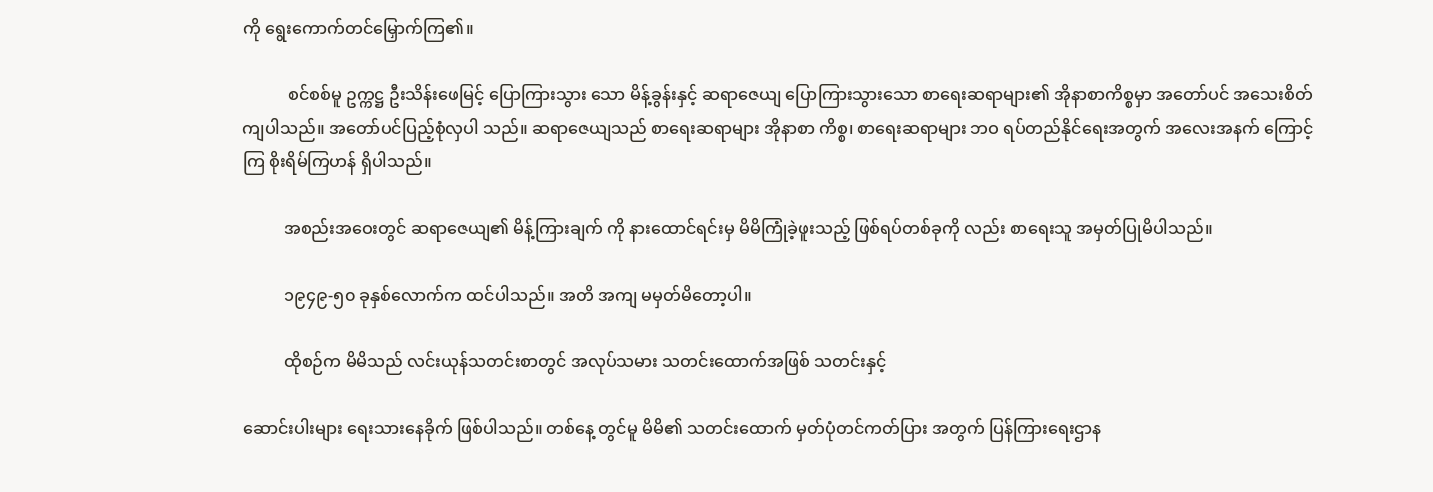ကို ရွေးကောက်တင်မြှောက်ကြ၏။

           စင်စစ်မူ ဥက္ကဋ္ဌ ဦးသိန်းဖေမြင့် ပြောကြားသွား သော မိန့်ခွန်းနှင့် ဆရာဇေယျ ပြောကြားသွားသော စာရေးဆရာများ၏ အိုနာစာကိစ္စမှာ အတော်ပင် အသေးစိတ်ကျပါသည်။ အတော်ပင်ပြည့်စုံလှပါ သည်။ ဆရာဇေယျသည် စာရေးဆရာများ အိုနာစာ ကိစ္စ၊ စာရေးဆရာများ ဘဝ ရပ်တည်နိုင်ရေးအတွက် အလေးအနက် ကြောင့်ကြ စိုးရိမ်ကြဟန် ရှိပါသည်။

          အစည်းအဝေးတွင် ဆရာဇေယျ၏ မိန့်ကြားချက် ကို နားထောင်ရင်းမှ မိမိကြုံခဲ့ဖူးသည့် ဖြစ်ရပ်တစ်ခုကို လည်း စာရေးသူ အမှတ်ပြုမိပါသည်။

          ၁၉၄၉-၅၀ ခုနှစ်လောက်က ထင်ပါသည်။ အတိ အကျ မမှတ်မိတော့ပါ။

          ထိုစဉ်က မိမိသည် လင်းယုန်သတင်းစာတွင် အလုပ်သမား သတင်းထောက်အဖြစ် သတင်းနှင့်

ဆောင်းပါးများ ရေးသားနေခိုက် ဖြစ်ပါသည်။ တစ်နေ့ တွင်မူ မိမိ၏ သတင်းထောက် မှတ်ပုံတင်ကတ်ပြား အတွက် ပြန်ကြားရေးဌာန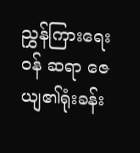ညွှန်ကြားရေးဝန် ဆရာ ဇေယျ၏ရုံးခန်း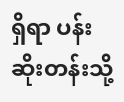ရှိရာ ပန်းဆိုးတန်းသို့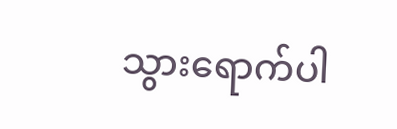သွားရောက်ပါ